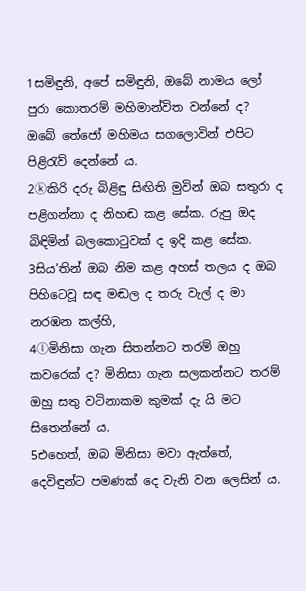1සමිඳුනි, අපේ සමිඳුනි, ඔබේ නාමය ලෝ පුරා කොතරම් මහිමාන්විත වන්නේ ද? ඔබේ තේජෝ මහිමය සගලොවින් එපිට පිළිරැව් දෙන්නේ ය.
2ⓚකිරි දරු බිළිඳු සිඟිති මුවින් ඔබ සතුරා ද පළිගන්නා ද නිහඬ කළ සේක. රුපු ඔද බිඳිමින් බලකොටුවක් ද ඉදි කළ සේක.
3සිය’තින් ඔබ නිම කළ අහස් තලය ද ඔබ පිහිටෙවූ සඳ මඬල ද තරු වැල් ද මා නරඹන කල්හි,
4ⓛමිනිසා ගැන සිතන්නට තරම් ඔහු කවරෙක් ද? මිනිසා ගැන සලකන්නට තරම් ඔහු සතු වටිනාකම කුමක් දැ යි මට සිතෙන්නේ ය.
5එහෙත්, ඔබ මිනිසා මවා ඇත්තේ, දෙවිඳුන්ට පමණක් දෙ වැනි වන ලෙසින් ය.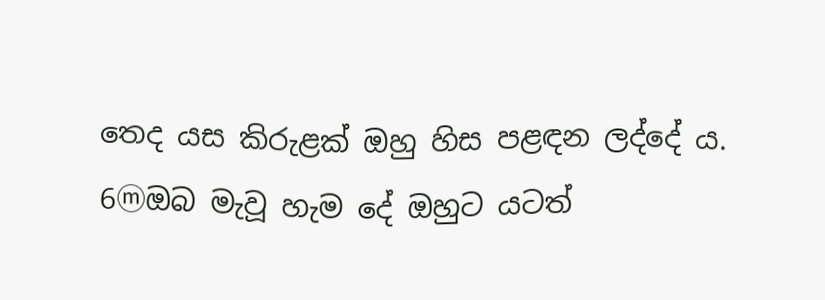තෙද යස කිරුළක් ඔහු හිස පළඳන ලද්දේ ය.
6ⓜඔබ මැවූ හැම දේ ඔහුට යටත්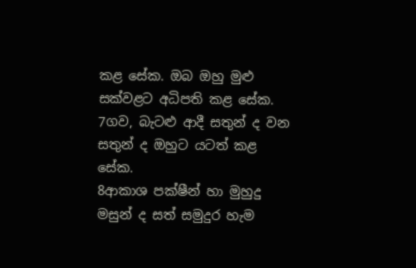කළ සේක. ඔබ ඔහු මුළු සක්වළට අධිපති කළ සේක.
7ගව, බැටළු ආදී සතුන් ද වන සතුන් ද ඔහුට යටත් කළ සේක.
8ආකාශ පක්ෂීන් හා මුහුදු මසුන් ද සත් සමුදුර හැම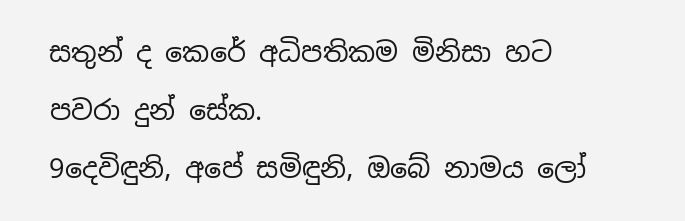සතුන් ද කෙරේ අධිපතිකම මිනිසා හට පවරා දුන් සේක.
9දෙවිඳුනි, අපේ සමිඳුනි, ඔබේ නාමය ලෝ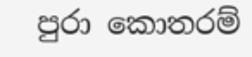පුරා කොතරම්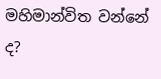මහිමාන්විත වන්නේ ද?